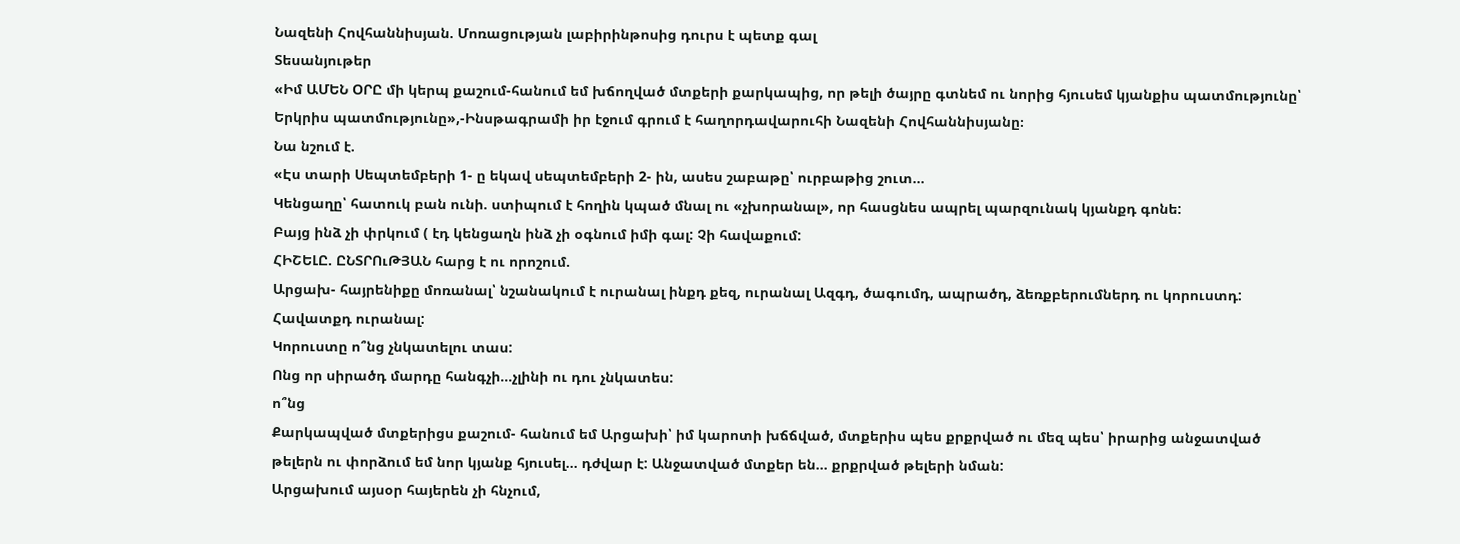Նազենի Հովհաննիսյան. Մոռացության լաբիրինթոսից դուրս է պետք գալ
Տեսանյութեր
«Իմ ԱՄԵՆ ՕՐԸ մի կերպ քաշում-հանում եմ խճողված մտքերի քարկապից, որ թելի ծայրը գտնեմ ու նորից հյուսեմ կյանքիս պատմությունը՝ Երկրիս պատմությունը»,-Ինսթագրամի իր էջում գրում է հաղորդավարուհի Նազենի Հովհաննիսյանը։
Նա նշում է.
«Էս տարի Սեպտեմբերի 1- ը եկավ սեպտեմբերի 2- ին, ասես շաբաթը՝ ուրբաթից շուտ...
Կենցաղը՝ հատուկ բան ունի. ստիպում է հողին կպած մնալ ու «չխորանալ», որ հասցնես ապրել պարզունակ կյանքդ գոնե:
Բայց ինձ չի փրկում ( էդ կենցաղն ինձ չի օգնում իմի գալ: Չի հավաքում:
ՀԻՇԵԼԸ. ԸՆՏՐՈւԹՅԱՆ հարց է ու որոշում.
Արցախ- հայրենիքը մոռանալ՝ նշանակում է ուրանալ ինքդ քեզ, ուրանալ Ազգդ, ծագումդ, ապրածդ, ձեռքբերումներդ ու կորուստդ: Հավատքդ ուրանալ:
Կորուստը ո՞նց չնկատելու տաս:
Ոնց որ սիրածդ մարդը հանգչի...չլինի ու դու չնկատես:
ո՞նց
Քարկապված մտքերիցս քաշում- հանում եմ Արցախի՝ իմ կարոտի խճճված, մտքերիս պես քրքրված ու մեզ պես՝ իրարից անջատված թելերն ու փորձում եմ նոր կյանք հյուսել... դժվար է: Անջատված մտքեր են... քրքրված թելերի նման:
Արցախում այսօր հայերեն չի հնչում,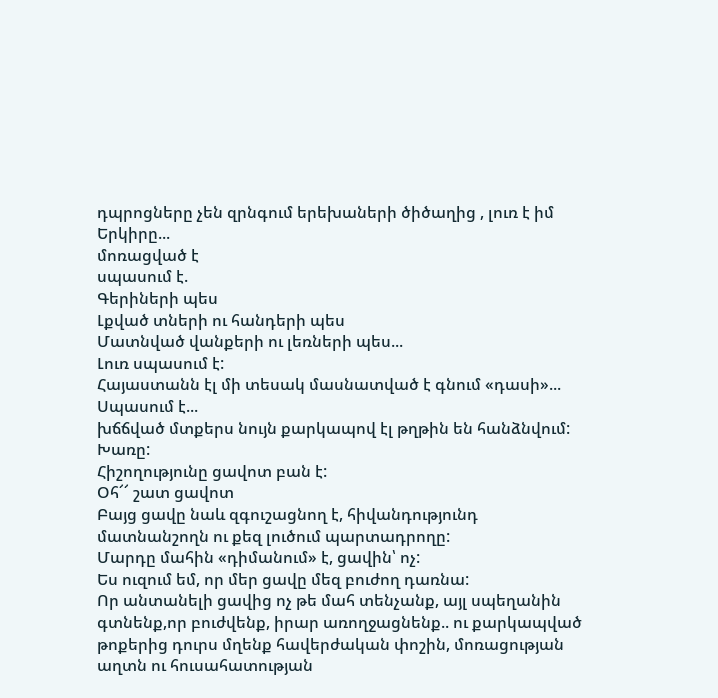դպրոցները չեն զրնգում երեխաների ծիծաղից , լուռ է իմ Երկիրը...
մոռացված է
սպասում է.
Գերիների պես
Լքված տների ու հանդերի պես
Մատնված վանքերի ու լեռների պես...
Լուռ սպասում է:
Հայաստանն էլ մի տեսակ մասնատված է գնում «դասի»...
Սպասում է...
խճճված մտքերս նույն քարկապով էլ թղթին են հանձնվում:
Խառը:
Հիշողությունը ցավոտ բան է:
Օհ՜՜ շատ ցավոտ
Բայց ցավը նաև զգուշացնող է, հիվանդությունդ մատնանշողն ու քեզ լուծում պարտադրողը:
Մարդը մահին «դիմանում» է, ցավին՝ ոչ:
Ես ուզում եմ, որ մեր ցավը մեզ բուժող դառնա:
Որ անտանելի ցավից ոչ թե մահ տենչանք, այլ սպեղանին գտնենք,որ բուժվենք, իրար առողջացնենք.. ու քարկապված թոքերից դուրս մղենք հավերժական փոշին, մոռացության աղտն ու հուսահատության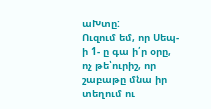աԽտը:
Ուզում եմ, որ Սեպ-ի 1- ը գա ի՛ր օրը, ոչ թե՝ուրիշ, որ շաբաթը մնա իր տեղում ու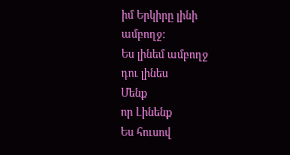իմ Երկիրը լինի ամբողջ:
Ես լինեմ ամբողջ
դու լինես
Մենք
որ Լինենք
Ես հուսով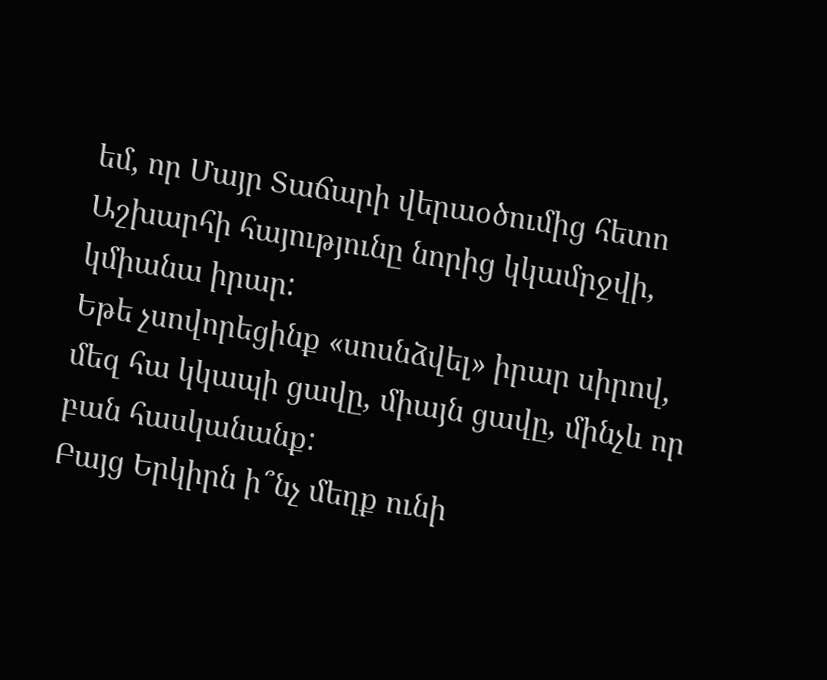եմ, որ Մայր Տաճարի վերաօծումից հետո Աշխարհի հայությունը նորից կկամրջվի, կմիանա իրար:
Եթե չսովորեցինք «սոսնձվել» իրար սիրով, մեզ հա կկապի ցավը, միայն ցավը, մինչև որ բան հասկանանք:
Բայց Երկիրն ի՞նչ մեղք ունի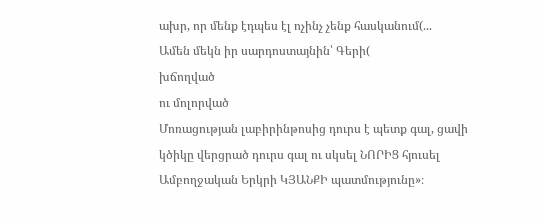ախր, որ մենք էդպես էլ ոչինչ չենք հասկանում(...
Ամեն մեկն իր սարդոստայնին՝ Գերի(
խճողված
ու մոլորված
Մոռացության լաբիրինթոսից դուրս է պետք գալ, ցավի կծիկը վերցրած դուրս գալ ու սկսել ՆՈՐԻՑ հյուսել Ամբողջական Երկրի ԿՅԱՆՔԻ պատմությունը»։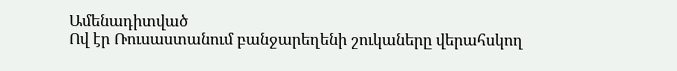Ամենադիտված
Ով էր Ռուսաստանում բանջարեղենի շուկաները վերահսկող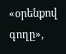«օրենքով գողը»,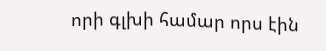որի գլխի համար որս էին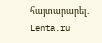հայտարարել. Lenta.ru